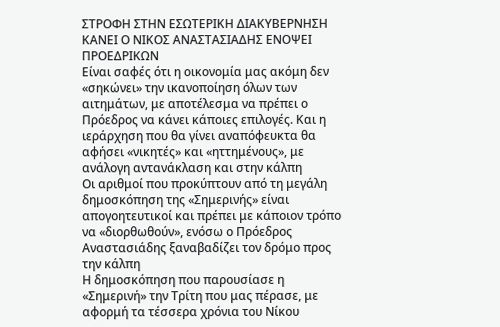ΣΤΡΟΦΗ ΣΤΗΝ ΕΣΩΤΕΡΙΚΗ ΔΙΑΚΥΒΕΡΝΗΣΗ ΚΑΝΕΙ Ο ΝΙΚΟΣ ΑΝΑΣΤΑΣΙΑΔΗΣ ΕΝΟΨΕΙ ΠΡΟΕΔΡΙΚΩΝ
Είναι σαφές ότι η οικονομία μας ακόμη δεν «σηκώνει» την ικανοποίηση όλων των αιτημάτων, με αποτέλεσμα να πρέπει ο Πρόεδρος να κάνει κάποιες επιλογές. Και η ιεράρχηση που θα γίνει αναπόφευκτα θα αφήσει «νικητές» και «ηττημένους», με ανάλογη αντανάκλαση και στην κάλπη
Οι αριθμοί που προκύπτουν από τη μεγάλη δημοσκόπηση της «Σημερινής» είναι απογοητευτικοί και πρέπει με κάποιον τρόπο να «διορθωθούν», ενόσω ο Πρόεδρος Αναστασιάδης ξαναβαδίζει τον δρόμο προς την κάλπη
Η δημοσκόπηση που παρουσίασε η «Σημερινή» την Τρίτη που μας πέρασε, με αφορμή τα τέσσερα χρόνια του Νίκου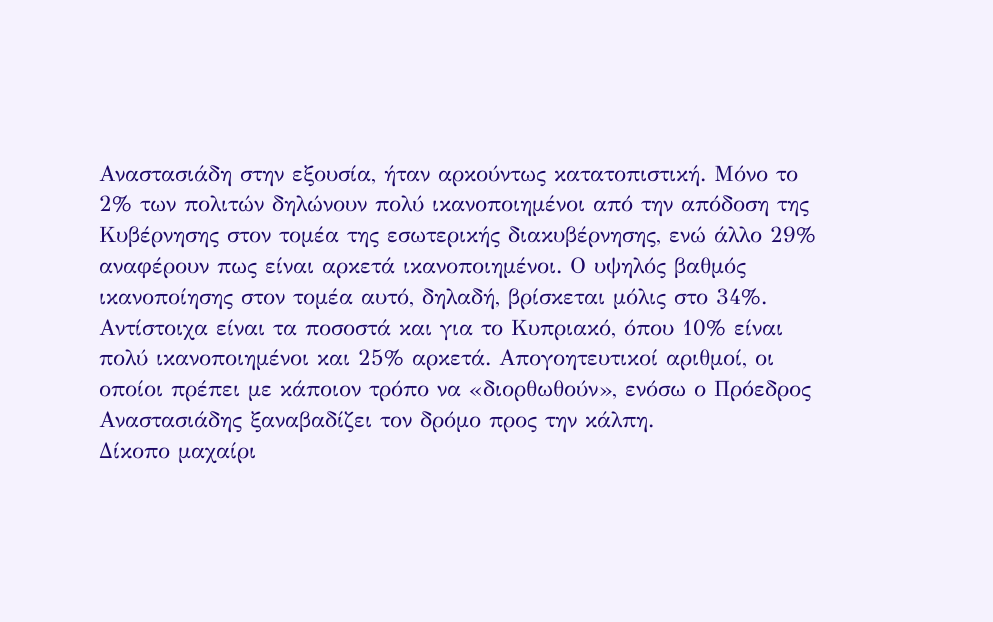Αναστασιάδη στην εξουσία, ήταν αρκούντως κατατοπιστική. Μόνο το 2% των πολιτών δηλώνουν πολύ ικανοποιημένοι από την απόδοση της Κυβέρνησης στον τομέα της εσωτερικής διακυβέρνησης, ενώ άλλο 29% αναφέρουν πως είναι αρκετά ικανοποιημένοι. Ο υψηλός βαθμός ικανοποίησης στον τομέα αυτό, δηλαδή, βρίσκεται μόλις στο 34%. Αντίστοιχα είναι τα ποσοστά και για το Κυπριακό, όπου 10% είναι πολύ ικανοποιημένοι και 25% αρκετά. Απογοητευτικοί αριθμοί, οι οποίοι πρέπει με κάποιον τρόπο να «διορθωθούν», ενόσω ο Πρόεδρος Αναστασιάδης ξαναβαδίζει τον δρόμο προς την κάλπη.
Δίκοπο μαχαίρι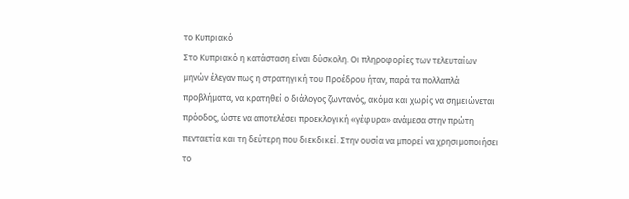το Κυπριακό
Στο Κυπριακό η κατάσταση είναι δύσκολη. Οι πληροφορίες των τελευταίων μηνών έλεγαν πως η στρατηγική του Προέδρου ήταν, παρά τα πολλαπλά προβλήματα, να κρατηθεί ο διάλογος ζωντανός, ακόμα και χωρίς να σημειώνεται πρόοδος, ώστε να αποτελέσει προεκλογική «γέφυρα» ανάμεσα στην πρώτη πενταετία και τη δεύτερη που διεκδικεί. Στην ουσία να μπορεί να χρησιμοποιήσει το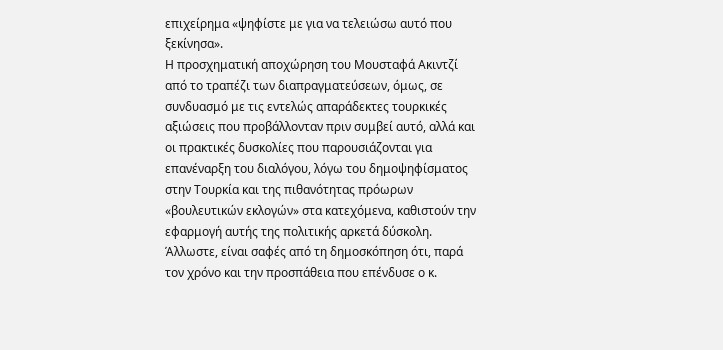επιχείρημα «ψηφίστε με για να τελειώσω αυτό που ξεκίνησα».
Η προσχηματική αποχώρηση του Μουσταφά Ακιντζί από το τραπέζι των διαπραγματεύσεων, όμως, σε συνδυασμό με τις εντελώς απαράδεκτες τουρκικές αξιώσεις που προβάλλονταν πριν συμβεί αυτό, αλλά και οι πρακτικές δυσκολίες που παρουσιάζονται για επανέναρξη του διαλόγου, λόγω του δημοψηφίσματος στην Τουρκία και της πιθανότητας πρόωρων «βουλευτικών εκλογών» στα κατεχόμενα, καθιστούν την εφαρμογή αυτής της πολιτικής αρκετά δύσκολη.
Άλλωστε, είναι σαφές από τη δημοσκόπηση ότι, παρά τον χρόνο και την προσπάθεια που επένδυσε ο κ.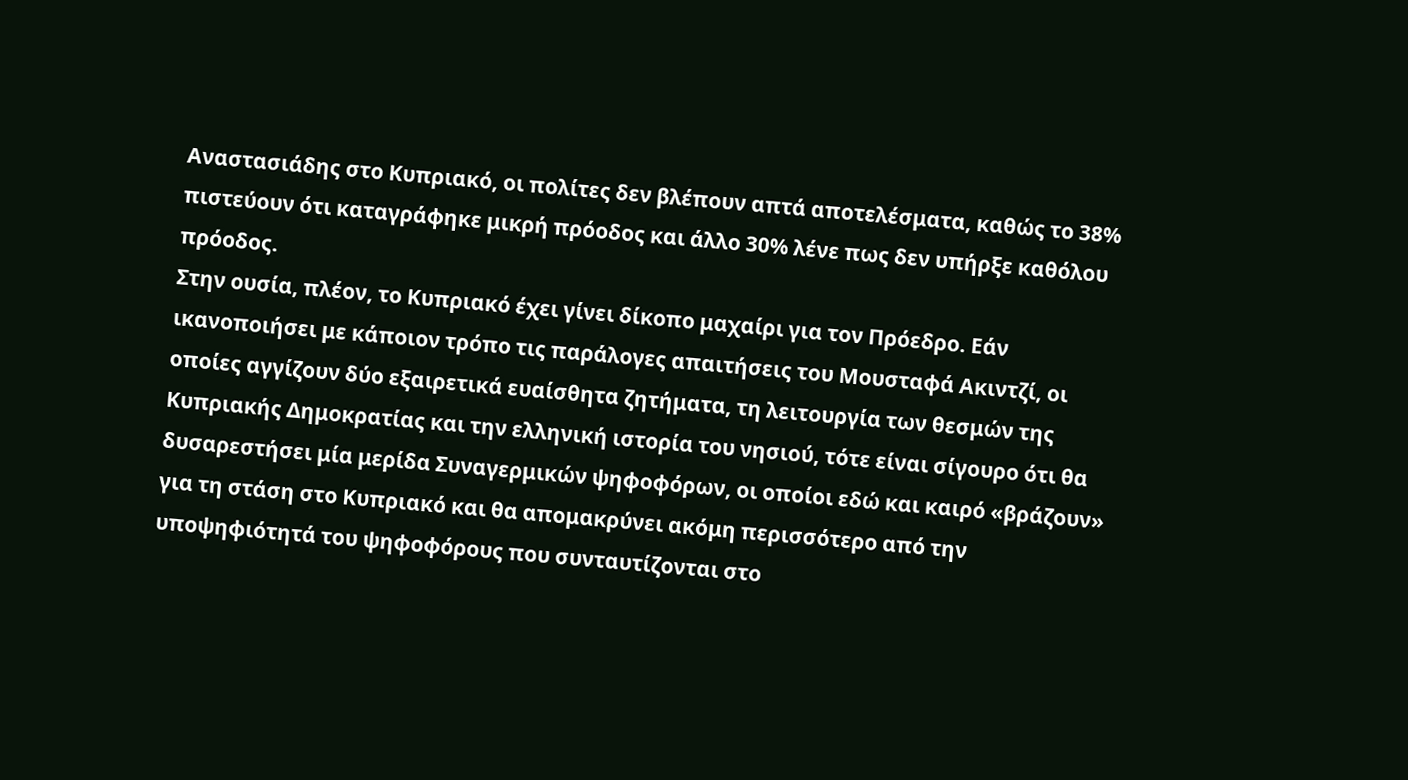Αναστασιάδης στο Κυπριακό, οι πολίτες δεν βλέπουν απτά αποτελέσματα, καθώς το 38% πιστεύουν ότι καταγράφηκε μικρή πρόοδος και άλλο 30% λένε πως δεν υπήρξε καθόλου πρόοδος.
Στην ουσία, πλέον, το Κυπριακό έχει γίνει δίκοπο μαχαίρι για τον Πρόεδρο. Εάν ικανοποιήσει με κάποιον τρόπο τις παράλογες απαιτήσεις του Μουσταφά Ακιντζί, οι οποίες αγγίζουν δύο εξαιρετικά ευαίσθητα ζητήματα, τη λειτουργία των θεσμών της Κυπριακής Δημοκρατίας και την ελληνική ιστορία του νησιού, τότε είναι σίγουρο ότι θα δυσαρεστήσει μία μερίδα Συναγερμικών ψηφοφόρων, οι οποίοι εδώ και καιρό «βράζουν» για τη στάση στο Κυπριακό και θα απομακρύνει ακόμη περισσότερο από την υποψηφιότητά του ψηφοφόρους που συνταυτίζονται στο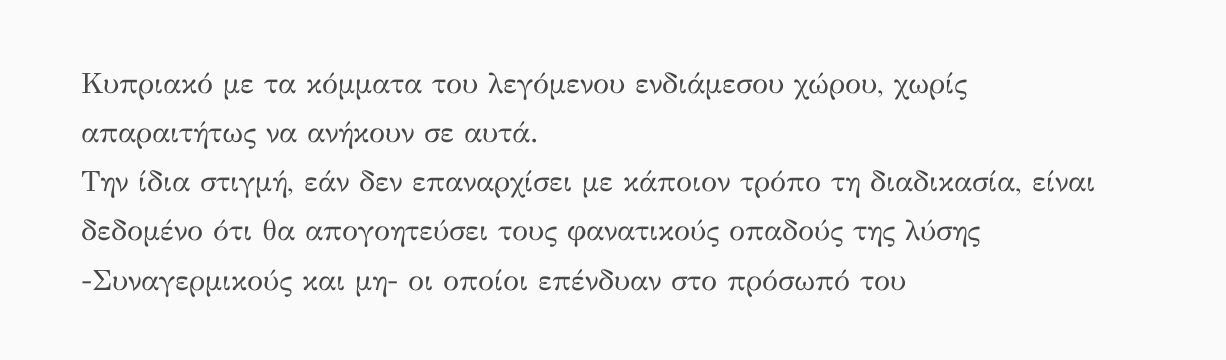Κυπριακό με τα κόμματα του λεγόμενου ενδιάμεσου χώρου, χωρίς απαραιτήτως να ανήκουν σε αυτά.
Την ίδια στιγμή, εάν δεν επαναρχίσει με κάποιον τρόπο τη διαδικασία, είναι δεδομένο ότι θα απογοητεύσει τους φανατικούς οπαδούς της λύσης -Συναγερμικούς και μη- οι οποίοι επένδυαν στο πρόσωπό του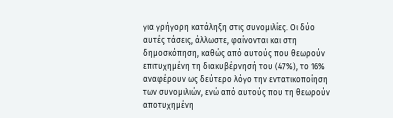για γρήγορη κατάληξη στις συνομιλίες. Οι δύο αυτές τάσεις, άλλωστε, φαίνονται και στη δημοσκόπηση, καθώς από αυτούς που θεωρούν επιτυχημένη τη διακυβέρνησή του (47%), το 16% αναφέρουν ως δεύτερο λόγο την εντατικοποίηση των συνομιλιών, ενώ από αυτούς που τη θεωρούν αποτυχημένη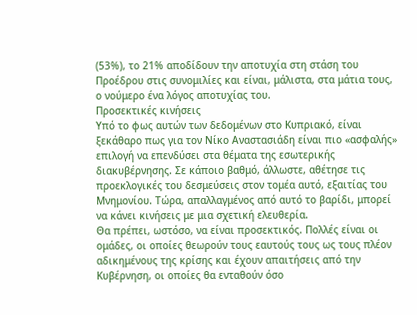(53%), το 21% αποδίδουν την αποτυχία στη στάση του Προέδρου στις συνομιλίες και είναι, μάλιστα, στα μάτια τους, ο νούμερο ένα λόγος αποτυχίας του.
Προσεκτικές κινήσεις
Υπό το φως αυτών των δεδομένων στο Κυπριακό, είναι ξεκάθαρο πως για τον Νίκο Αναστασιάδη είναι πιο «ασφαλής» επιλογή να επενδύσει στα θέματα της εσωτερικής διακυβέρνησης. Σε κάποιο βαθμό, άλλωστε, αθέτησε τις προεκλογικές του δεσμεύσεις στον τομέα αυτό, εξαιτίας του Μνημονίου. Τώρα, απαλλαγμένος από αυτό το βαρίδι, μπορεί να κάνει κινήσεις με μια σχετική ελευθερία.
Θα πρέπει, ωστόσο, να είναι προσεκτικός. Πολλές είναι οι ομάδες, οι οποίες θεωρούν τους εαυτούς τους ως τους πλέον αδικημένους της κρίσης και έχουν απαιτήσεις από την Κυβέρνηση, οι οποίες θα ενταθούν όσο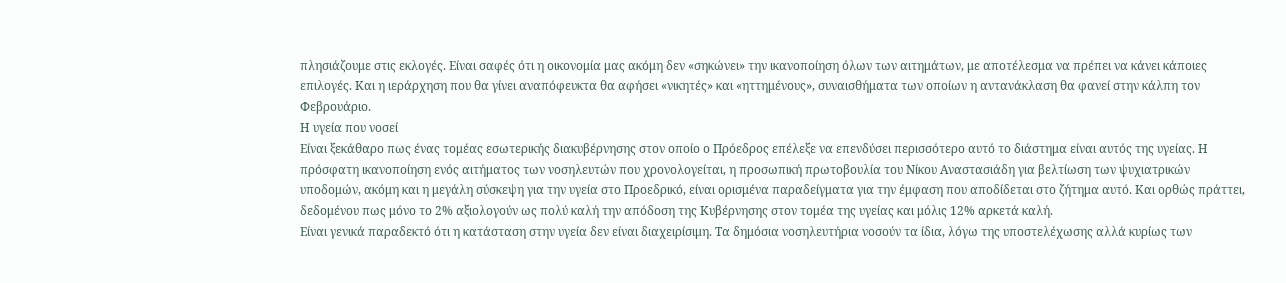πλησιάζουμε στις εκλογές. Είναι σαφές ότι η οικονομία μας ακόμη δεν «σηκώνει» την ικανοποίηση όλων των αιτημάτων, με αποτέλεσμα να πρέπει να κάνει κάποιες επιλογές. Και η ιεράρχηση που θα γίνει αναπόφευκτα θα αφήσει «νικητές» και «ηττημένους», συναισθήματα των οποίων η αντανάκλαση θα φανεί στην κάλπη τον Φεβρουάριο.
Η υγεία που νοσεί
Είναι ξεκάθαρο πως ένας τομέας εσωτερικής διακυβέρνησης στον οποίο ο Πρόεδρος επέλεξε να επενδύσει περισσότερο αυτό το διάστημα είναι αυτός της υγείας. Η πρόσφατη ικανοποίηση ενός αιτήματος των νοσηλευτών που χρονολογείται, η προσωπική πρωτοβουλία του Νίκου Αναστασιάδη για βελτίωση των ψυχιατρικών υποδομών, ακόμη και η μεγάλη σύσκεψη για την υγεία στο Προεδρικό, είναι ορισμένα παραδείγματα για την έμφαση που αποδίδεται στο ζήτημα αυτό. Και ορθώς πράττει, δεδομένου πως μόνο το 2% αξιολογούν ως πολύ καλή την απόδοση της Κυβέρνησης στον τομέα της υγείας και μόλις 12% αρκετά καλή.
Είναι γενικά παραδεκτό ότι η κατάσταση στην υγεία δεν είναι διαχειρίσιμη. Τα δημόσια νοσηλευτήρια νοσούν τα ίδια, λόγω της υποστελέχωσης αλλά κυρίως των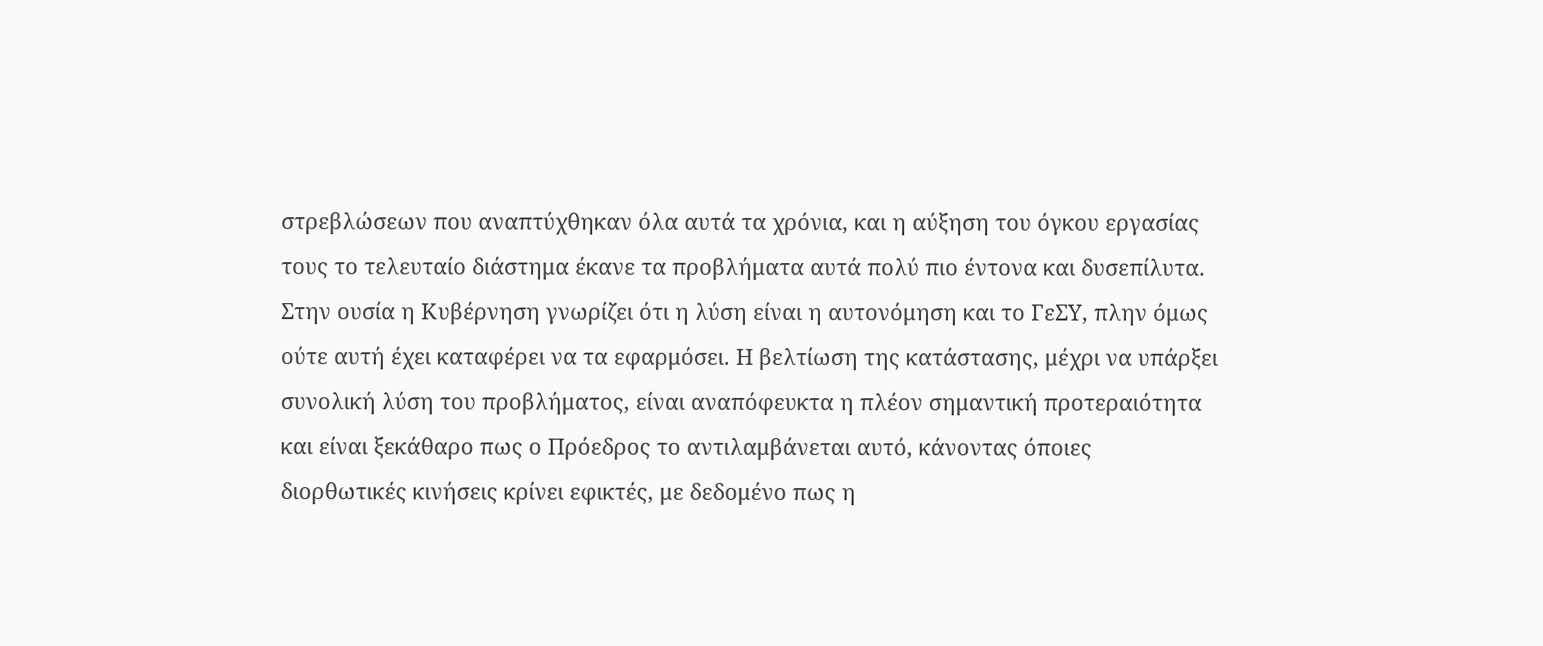στρεβλώσεων που αναπτύχθηκαν όλα αυτά τα χρόνια, και η αύξηση του όγκου εργασίας τους το τελευταίο διάστημα έκανε τα προβλήματα αυτά πολύ πιο έντονα και δυσεπίλυτα. Στην ουσία η Κυβέρνηση γνωρίζει ότι η λύση είναι η αυτονόμηση και το ΓεΣΥ, πλην όμως ούτε αυτή έχει καταφέρει να τα εφαρμόσει. Η βελτίωση της κατάστασης, μέχρι να υπάρξει συνολική λύση του προβλήματος, είναι αναπόφευκτα η πλέον σημαντική προτεραιότητα και είναι ξεκάθαρο πως ο Πρόεδρος το αντιλαμβάνεται αυτό, κάνοντας όποιες διορθωτικές κινήσεις κρίνει εφικτές, με δεδομένο πως η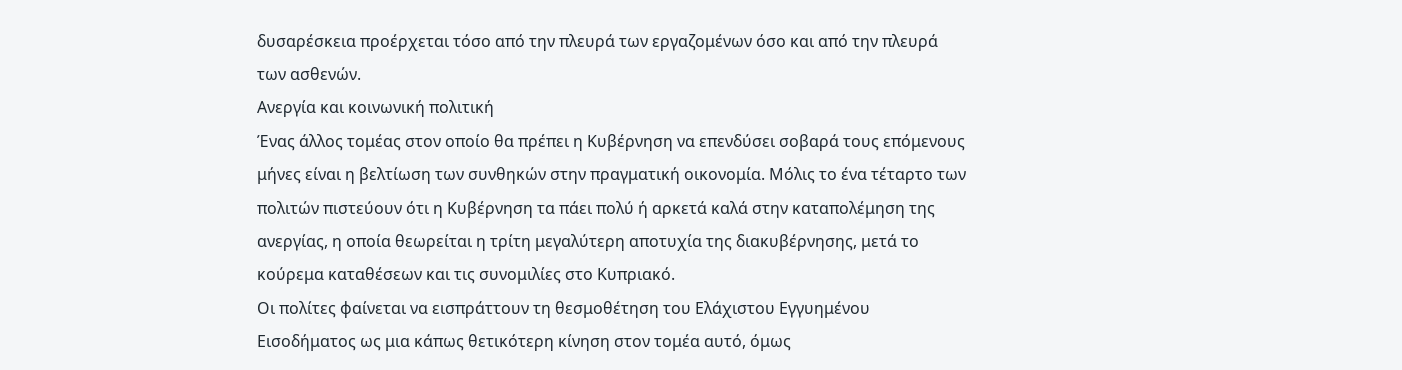δυσαρέσκεια προέρχεται τόσο από την πλευρά των εργαζομένων όσο και από την πλευρά των ασθενών.
Ανεργία και κοινωνική πολιτική
Ένας άλλος τομέας στον οποίο θα πρέπει η Κυβέρνηση να επενδύσει σοβαρά τους επόμενους μήνες είναι η βελτίωση των συνθηκών στην πραγματική οικονομία. Μόλις το ένα τέταρτο των πολιτών πιστεύουν ότι η Κυβέρνηση τα πάει πολύ ή αρκετά καλά στην καταπολέμηση της ανεργίας, η οποία θεωρείται η τρίτη μεγαλύτερη αποτυχία της διακυβέρνησης, μετά το κούρεμα καταθέσεων και τις συνομιλίες στο Κυπριακό.
Οι πολίτες φαίνεται να εισπράττουν τη θεσμοθέτηση του Ελάχιστου Εγγυημένου Εισοδήματος ως μια κάπως θετικότερη κίνηση στον τομέα αυτό, όμως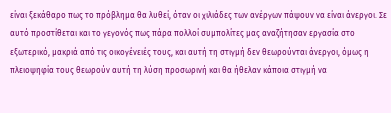είναι ξεκάθαρο πως το πρόβλημα θα λυθεί, όταν οι χιλιάδες των ανέργων πάψουν να είναι άνεργοι. Σε αυτό προστίθεται και το γεγονός πως πάρα πολλοί συμπολίτες μας αναζήτησαν εργασία στο εξωτερικό, μακριά από τις οικογένειές τους, και αυτή τη στιγμή δεν θεωρούνται άνεργοι, όμως η πλειοψηφία τους θεωρούν αυτή τη λύση προσωρινή και θα ήθελαν κάποια στιγμή να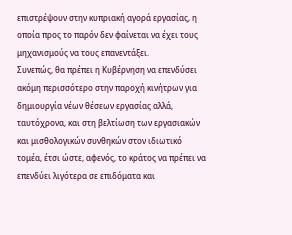επιστρέψουν στην κυπριακή αγορά εργασίας, η οποία προς το παρόν δεν φαίνεται να έχει τους μηχανισμούς να τους επανεντάξει.
Συνεπώς, θα πρέπει η Κυβέρνηση να επενδύσει ακόμη περισσότερο στην παροχή κινήτρων για δημιουργία νέων θέσεων εργασίας αλλά, ταυτόχρονα, και στη βελτίωση των εργασιακών και μισθολογικών συνθηκών στον ιδιωτικό τομέα, έτσι ώστε, αφενός, το κράτος να πρέπει να επενδύει λιγότερα σε επιδόματα και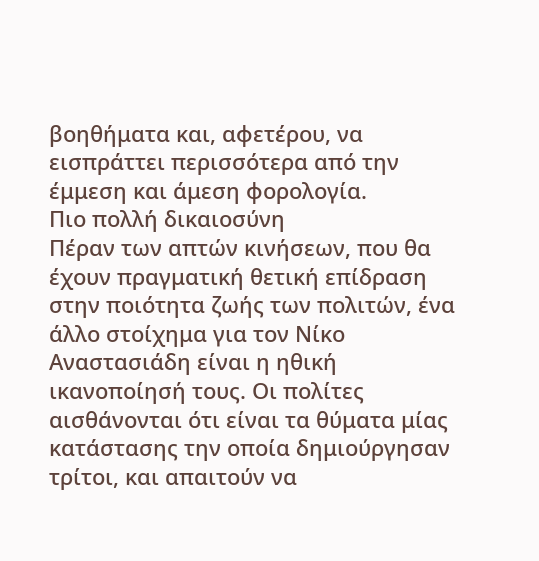βοηθήματα και, αφετέρου, να εισπράττει περισσότερα από την έμμεση και άμεση φορολογία.
Πιο πολλή δικαιοσύνη
Πέραν των απτών κινήσεων, που θα έχουν πραγματική θετική επίδραση στην ποιότητα ζωής των πολιτών, ένα άλλο στοίχημα για τον Νίκο Αναστασιάδη είναι η ηθική ικανοποίησή τους. Οι πολίτες αισθάνονται ότι είναι τα θύματα μίας κατάστασης την οποία δημιούργησαν τρίτοι, και απαιτούν να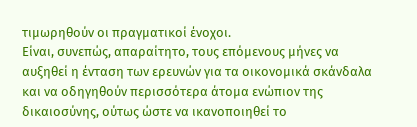τιμωρηθούν οι πραγματικοί ένοχοι.
Είναι, συνεπώς, απαραίτητο, τους επόμενους μήνες να αυξηθεί η ένταση των ερευνών για τα οικονομικά σκάνδαλα και να οδηγηθούν περισσότερα άτομα ενώπιον της δικαιοσύνης, ούτως ώστε να ικανοποιηθεί το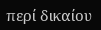περί δικαίου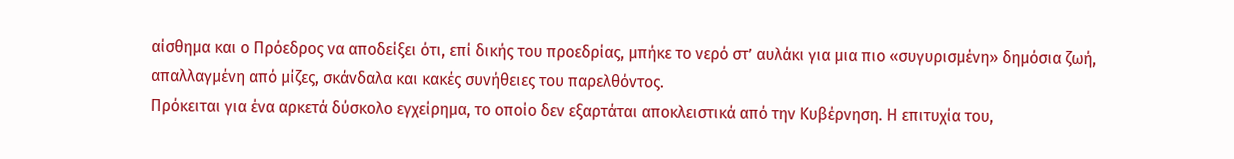αίσθημα και ο Πρόεδρος να αποδείξει ότι, επί δικής του προεδρίας, μπήκε το νερό στ’ αυλάκι για μια πιο «συγυρισμένη» δημόσια ζωή, απαλλαγμένη από μίζες, σκάνδαλα και κακές συνήθειες του παρελθόντος.
Πρόκειται για ένα αρκετά δύσκολο εγχείρημα, το οποίο δεν εξαρτάται αποκλειστικά από την Κυβέρνηση. Η επιτυχία του,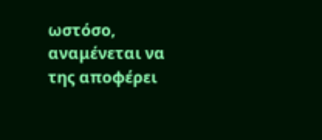ωστόσο, αναμένεται να της αποφέρει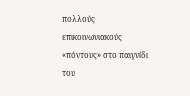πολλούς επικοινωνιακούς «πόντους» στο παιγνίδι του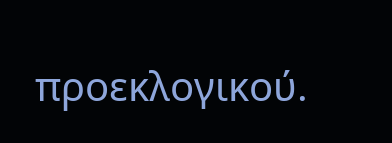προεκλογικού.